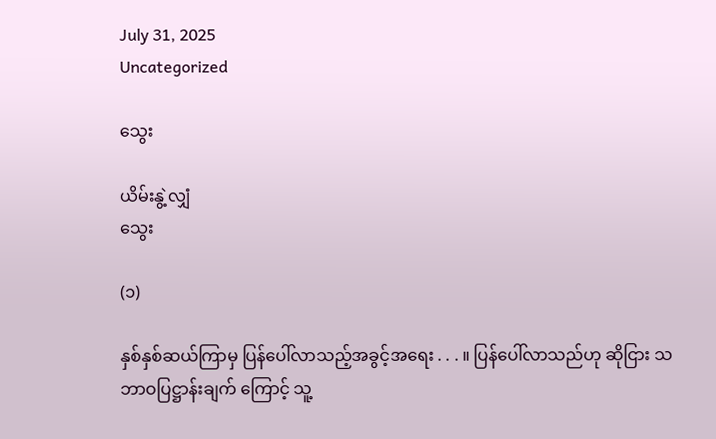July 31, 2025
Uncategorized

သွေး

ယိမ်းနွဲ့လျှံ
သွေး

(၁)

နှစ်နှစ်ဆယ်ကြာမှ ပြန်ပေါ်လာသည့်အခွင့်အရေး . . . ။ ပြန်ပေါ်လာသည်ဟု ဆိုငြား သဘာဝပြဋ္ဌာန်းချက် ကြောင့် သူ့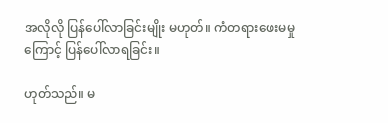အလိုလို ပြန်ပေါ်လာခြင်းမျိုး မဟုတ်။ ကံတရားဖေးမမှုကြောင့် ပြန်ပေါ်လာရခြင်း။

ဟုတ်သည်။ မ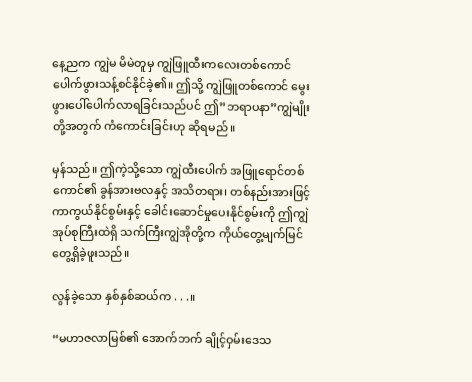နေ့ညက ကျွဲမ မိမဲတူမှ ကျွဲဖြူထီးကလေးတစ်ကောင် ပေါက်ဖွားသန့်စင်နိုင်ခဲ့၏။ ဤသို့ ကျွဲဖြူတစ်ကောင် မွေးဖွားပေါ်ပေါက်လာရခြင်းသည်ပင် ဤ”ဘရာပနာ”ကျွဲမျိုးတို့အတွက် ကံကောင်းခြင်းဟု ဆိုရမည်။

မှန်သည်။ ဤကဲ့သို့သော ကျွဲထီးပေါက် အဖြူရောင်တစ်ကောင်၏ ခွန်အားဗလနှင့် အသိတရား၊ တစ်နည်းအားဖြင့် ကာကွယ်နိုင်စွမ်းနှင့် ခေါင်းဆောင်မှုပေးနိုင်စွမ်းကို ဤကျွဲအုပ်စုကြီးထဲရှိ သက်ကြီးကျွဲအိုတို့က ကိုယ်တွေ့မျက်မြင် တွေ့ရှိခဲ့ဖူးသည်။

လွန်ခဲ့သော နှစ်နှစ်ဆယ်က . . .။

“မဟာဇလာမြစ်၏ အောက်ဘက် ချိုင့်ဝှမ်းဒေသ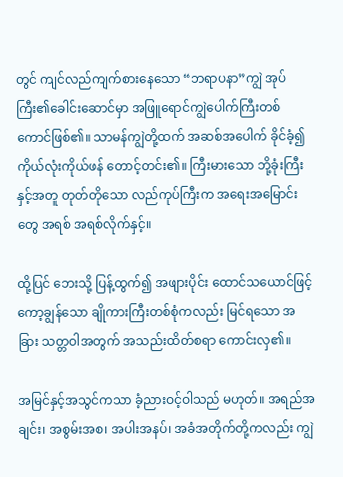တွင် ကျင်လည်ကျက်စားနေသော “ဘရာပနာ”ကျွဲ အုပ်ကြီး၏ခေါင်းဆောင်မှာ အဖြူရောင်ကျွဲပေါက်ကြီးတစ်ကောင်ဖြစ်၏။ သာမန်ကျွဲတို့ထက် အဆစ်အပေါက် ခိုင်ခံ့၍ ကိုယ်လုံးကိုယ်ဖန် တောင့်တင်း၏။ ကြီးမားသော ဘို့ခုံးကြီးနှင့်အတူ တုတ်တိုသော လည်ကုပ်ကြီးက အရေးအမြောင်းတွေ အရစ် အရစ်လိုက်နှင့်။

ထို့ပြင် ဘေးသို့ ပြန့်ထွက်၍ အဖျားပိုင်း ထောင်သယောင်ဖြင့် ကော့ချွန်သော ချိုကားကြီးတစ်စုံကလည်း မြင်ရသော အခြား သတ္တဝါအတွက် အသည်းထိတ်စရာ ကောင်းလှ၏။

အမြင်နှင့်အသွင်ကသာ ခံ့ညားဝင့်ဝါသည် မဟုတ်။ အရည်အချင်း၊ အစွမ်းအစ၊ အပါးအနပ်၊ အခံအတိုက်တို့ကလည်း ကျွဲ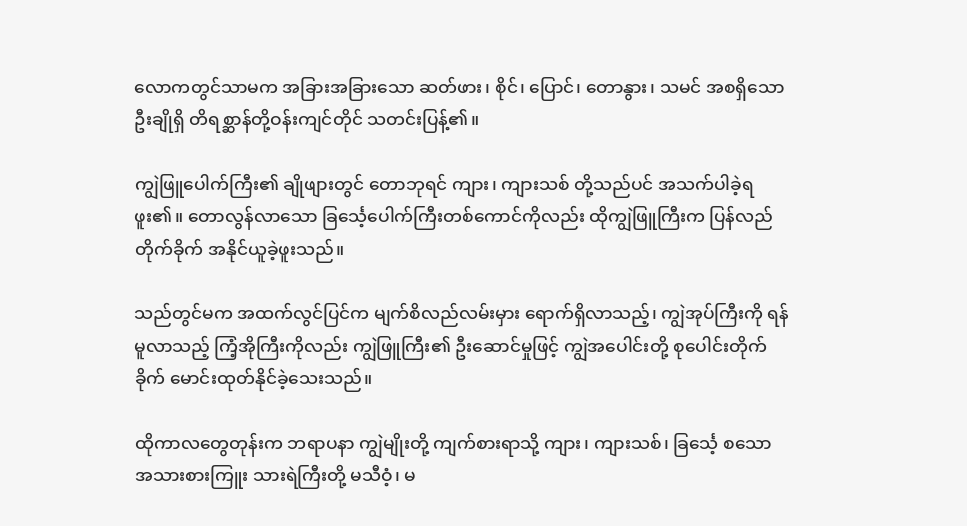လောကတွင်သာမက အခြားအခြားသော ဆတ်ဖား၊ စိုင်၊ ပြောင်၊ တောနွား၊ သမင် အစရှိသော ဦးချိုရှိ တိရစ္ဆာန်တို့ဝန်းကျင်တိုင် သတင်းပြန့်၏။

ကျွဲဖြူပေါက်ကြီး၏ ချိုဖျားတွင် တောဘုရင် ကျား၊ ကျားသစ် တို့သည်ပင် အသက်ပါခဲ့ရဖူး၏။ တောလွန်လာသော ခြင်္သေ့ပေါက်ကြီးတစ်ကောင်ကိုလည်း ထိုကျွဲဖြူကြီးက ပြန်လည်တိုက်ခိုက် အနိုင်ယူခဲ့ဖူးသည်။

သည်တွင်မက အထက်လွင်ပြင်က မျက်စိလည်လမ်းမှား ရောက်ရှိလာသည့်၊ ကျွဲအုပ်ကြီးကို ရန်မူလာသည့် ကြံ့အိုကြီးကိုလည်း ကျွဲဖြူကြီး၏ ဦးဆောင်မှုဖြင့် ကျွဲအပေါင်းတို့ စုပေါင်းတိုက်ခိုက် မောင်းထုတ်နိုင်ခဲ့သေးသည်။

ထိုကာလတွေတုန်းက ဘရာပနာ ကျွဲမျိုးတို့ ကျက်စားရာသို့ ကျား၊ ကျားသစ်၊ ခြင်္သေ့ စသော အသားစားကြူး သားရဲကြီးတို့ မသီဝံ့၊ မ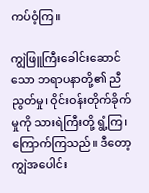ကပ်ဝံ့ကြ။

ကျွဲဖြူကြီးခေါင်းဆောင်သော ဘရာပနာတို့၏ ညီညွတ်မှု၊ ဝိုင်းဝန်းတိုက်ခိုက်မှုကို သားရဲကြီးတို့ ရွံ့ကြ၊ ကြောက်ကြသည်။ ဒီတော့ ကျွဲအပေါင်း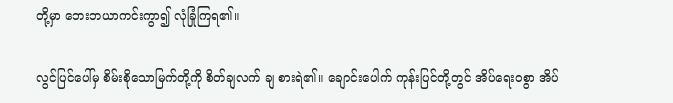တို့မှာ ဘေးဘယာကင်းကွာ၍ လုံခြုံကြရ၏။

လွင်ပြင်ပေါ်မှ စိမ်းစိုသောမြက်တို့ကို စိတ်ချလက် ချ စားရဲ၏။ ချောင်းပေါက် ကုန်းပြင်တို့တွင် အိပ်ရေးဝစွာ အိပ်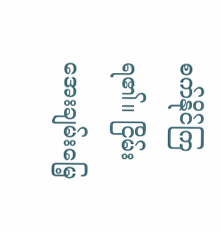စက်နိုင်ကြရ၏။ ငြိမ်းအေးချမ်းမြေ့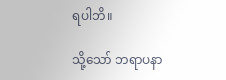ရပါဘိ။

သို့သော် ဘရာပနာ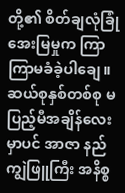တို့၏ စိတ်ချလုံခြုံအေးမြမှုက ကြာကြာမခံခဲ့ပါချေ။ ဆယ်စုနှစ်တစ်စု မပြည့်မီအချိန်လေးမှာပင် အာဇာ နည်ကျွဲဖြူကြီး အနိစ္စ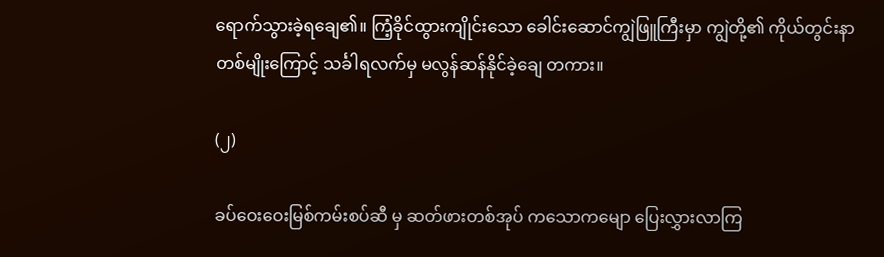ရောက်သွားခဲ့ရချေ၏။ ကြံ့ခိုင်ထွားကျိုင်းသော ခေါင်းဆောင်ကျွဲဖြူကြီးမှာ ကျွဲတို့၏ ကိုယ်တွင်းနာတစ်မျိုးကြောင့် သင်္ခါရလက်မှ မလွန်ဆန်နိုင်ခဲ့ချေ တကား။

(၂)

ခပ်ဝေးဝေးမြစ်ကမ်းစပ်ဆီ မှ ဆတ်ဖားတစ်အုပ် ကသောကမျော ပြေးလွှားလာကြ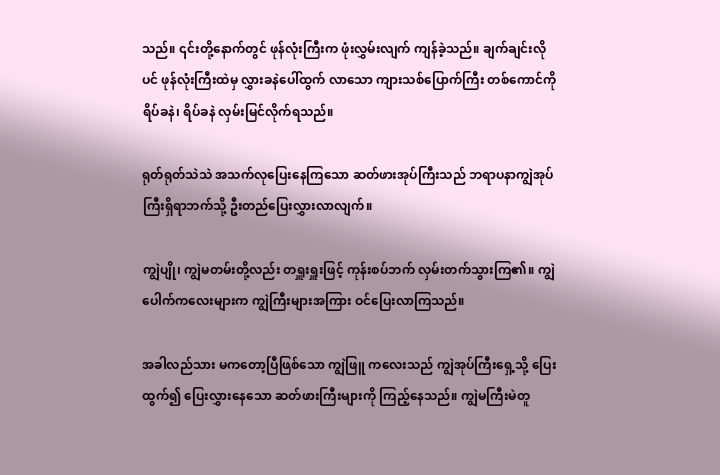သည်။ ၎င်းတို့နောက်တွင် ဖုန်လုံးကြီးက ဖုံးလွှမ်းလျက် ကျန်ခဲ့သည်။ ချက်ချင်းလိုပင် ဖုန်လုံးကြီးထဲမှ လွှားခနဲပေါ်ထွက် လာသော ကျားသစ်ပြောက်ကြီး တစ်ကောင်ကို ရိပ်ခနဲ၊ ရိပ်ခနဲ လှမ်းမြင်လိုက်ရသည်။

ရုတ်ရုတ်သဲသဲ အသက်လုပြေးနေကြသော ဆတ်ဖားအုပ်ကြီးသည် ဘရာပနာကျွဲအုပ်ကြီးရှိရာဘက်သို့ ဦးတည်ပြေးလွှားလာလျက်။

ကျွဲပျို၊ ကျွဲမတမ်းတို့လည်း တရှူးရှူးဖြင့် ကုန်းစပ်ဘက် လှမ်းတက်သွားကြ၏။ ကျွဲပေါက်ကလေးများက ကျွဲကြီးများအကြား ဝင်ပြေးလာကြသည်။

အခါလည်သား မကတော့ပြီဖြစ်သော ကျွဲဖြူ ကလေးသည် ကျွဲအုပ်ကြီးရှေ့သို့ ပြေးထွက်၍ ပြေးလွှားနေသော ဆတ်ဖားကြီးများကို ကြည့်နေသည်။ ကျွဲမကြီးမဲတူ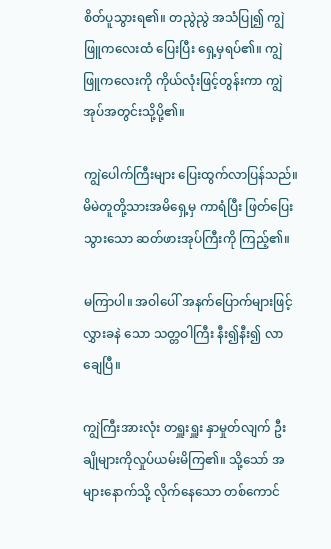စိတ်ပူသွားရ၏။ တညွဲညွဲ အသံပြု၍ ကျွဲဖြူကလေးထံ ပြေးပြီး ရှေ့မှရပ်၏။ ကျွဲဖြူကလေးကို ကိုယ်လုံးဖြင့်တွန်းကာ ကျွဲအုပ်အတွင်းသို့ပို့၏။

ကျွဲပေါက်ကြီးများ ပြေးထွက်လာပြန်သည်။ မိမဲတူတို့သားအမိရှေ့မှ ကာရံပြီး ဖြတ်ပြေးသွားသော ဆတ်ဖားအုပ်ကြီးကို ကြည့်၏။

မကြာပါ။ အဝါပေါ် အနက်ပြောက်များဖြင့် လွှားခနဲ သော သတ္တဝါကြီး နီး၍နီး၍ လာချေပြီ။

ကျွဲကြီးအားလုံး တရှူးရှူး နှာမှုတ်လျက် ဦးချိုများကိုလှုပ်ယမ်းမိကြ၏။ သို့သော် အများနောက်သို့ လိုက်နေသော တစ်ကောင်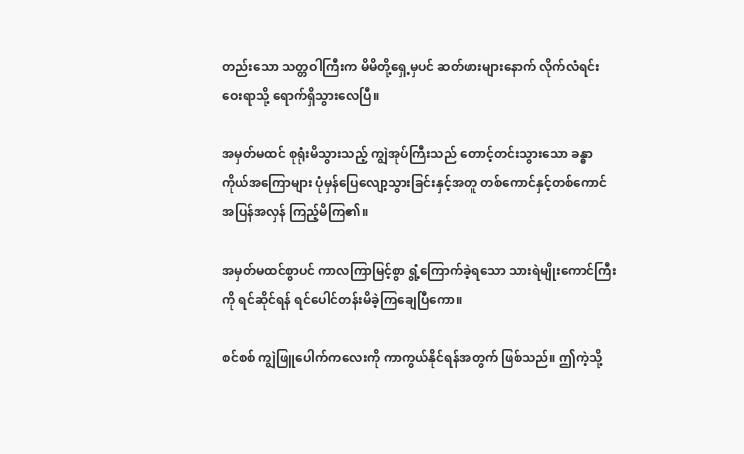တည်းသော သတ္တဝါကြီးက မိမိတို့ရှေ့မှပင် ဆတ်ဖားများနောက် လိုက်လံရင်း ဝေးရာသို့ ရောက်ရှိသွားလေပြီ။

အမှတ်မထင် စုရုံးမိသွားသည့် ကျွဲအုပ်ကြီးသည် တောင့်တင်းသွားသော ခန္ဓာကိုယ်အကြောများ ပုံမှန်ပြေလျော့သွားခြင်းနှင့်အတူ တစ်ကောင်နှင့်တစ်ကောင် အပြန်အလှန် ကြည့်မိကြ၏။

အမှတ်မထင်စွာပင် ကာလကြာမြင့်စွာ ရွံ့ကြောက်ခဲ့ရသော သားရဲမျိုးကောင်ကြီးကို ရင်ဆိုင်ရန် ရင်ပေါင်တန်းမိခဲ့ကြချေပြီကော။

စင်စစ် ကျွဲဖြူပေါက်ကလေးကို ကာကွယ်နိုင်ရန်အတွက် ဖြစ်သည်။ ဤကဲ့သို့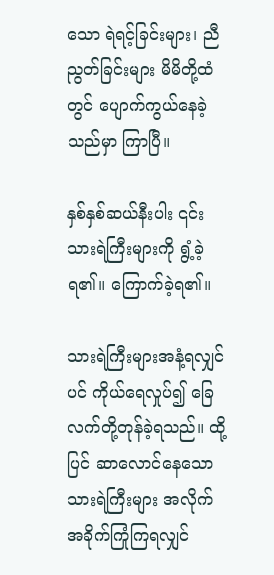သော ရဲရင့်ခြင်းများ၊ ညီညွတ်ခြင်းများ မိမိတို့ထံတွင် ပျောက်ကွယ်နေခဲ့သည်မှာ ကြာပြီ။

နှစ်နှစ်ဆယ်နီးပါး ၎င်းသားရဲကြီးများကို ရွံ့ခဲ့ရ၏။ ကြောက်ခဲ့ရ၏။

သားရဲကြီးများအနံ့ရလျှင်ပင် ကိုယ်ရေလှုပ်၍ ခြေလက်တို့တုန်ခဲ့ရသည်။ ထို့ပြင် ဆာလောင်နေသော
သားရဲကြီးများ အလိုက်အခိုက်ကြုံကြရလျှင်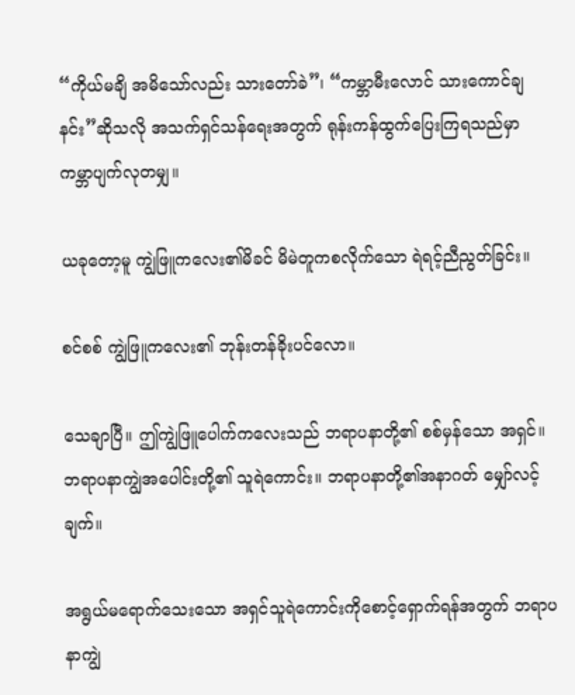“ကိုယ်မချိ အမိသော်လည်း သားတော်ခဲ”၊ “ကမ္ဘာမီးလောင် သားကောင်ချနင်း”ဆိုသလို အသက်ရှင်သန်ရေးအတွက် ရုန်းကန်ထွက်ပြေးကြရသည်မှာ ကမ္ဘာပျက်လုတမျှ။

ယခုတော့မူ ကျွဲဖြူကလေး၏မိခင် မိမဲတူကစလိုက်သော ရဲရင့်ညီညွတ်ခြင်း။

စင်စစ် ကျွဲဖြူကလေး၏ ဘုန်းတန်ခိုးပင်လော။

သေချာပြီ။ ဤကျွဲဖြူပေါက်ကလေးသည် ဘရာပနာတို့၏ စစ်မှန်သော အရှင်။ ဘရာပနာကျွဲအပေါင်းတို့၏ သူရဲကောင်း။ ဘရာပနာတို့၏အနာဂတ် မျှော်လင့်ချက်။

အရွယ်မရောက်သေးသော အရှင်သူရဲကောင်းကိုစောင့်ရှောက်ရန်အတွက် ဘရာပနာကျွဲ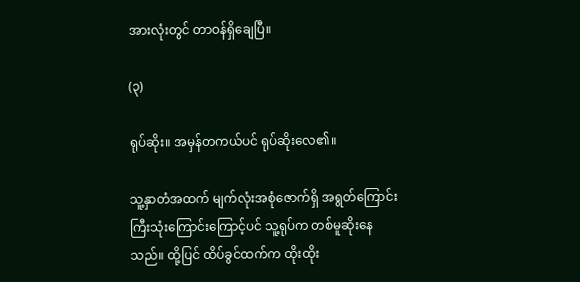အားလုံးတွင် တာဝန်ရှိချေပြီ။

(၃)

ရုပ်ဆိုး။ အမှန်တကယ်ပင် ရုပ်ဆိုးလေ၏။

သူ့နှာတံအထက် မျက်လုံးအစုံဇောက်ရှိ အရွတ်ကြောင်းကြီးသုံးကြောင်းကြောင့်ပင် သူ့ရုပ်က တစ်မူဆိုးနေသည်။ ထို့ပြင် ထိပ်ခွင်ထက်က ထိုးထိုး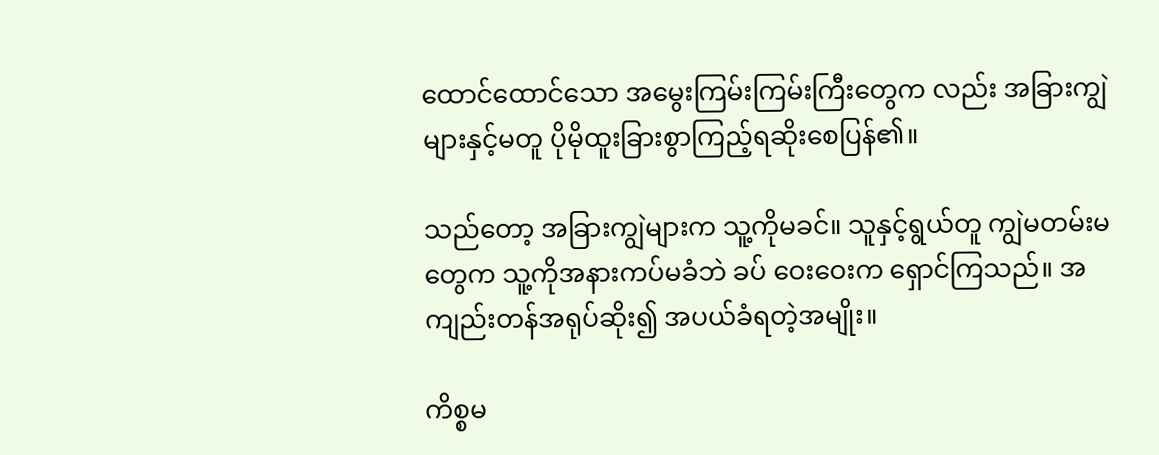ထောင်ထောင်သော အမွေးကြမ်းကြမ်းကြီးတွေက လည်း အခြားကျွဲများနှင့်မတူ ပိုမိုထူးခြားစွာကြည့်ရဆိုးစေပြန်၏။

သည်တော့ အခြားကျွဲများက သူ့ကိုမခင်။ သူနှင့်ရွယ်တူ ကျွဲမတမ်းမတွေက သူ့ကိုအနားကပ်မခံဘဲ ခပ် ဝေးဝေးက ရှောင်ကြသည်။ အကျည်းတန်အရုပ်ဆိုး၍ အပယ်ခံရတဲ့အမျိုး။

ကိစ္စမ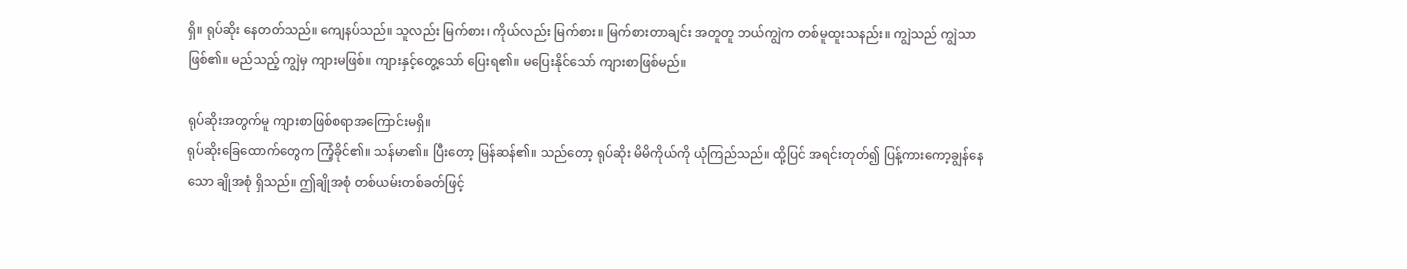ရှိ။ ရုပ်ဆိုး နေတတ်သည်။ ကျေနပ်သည်။ သူလည်း မြက်စား၊ ကိုယ်လည်း မြက်စား။ မြက်စားတာချင်း အတူတူ ဘယ်ကျွဲက တစ်မူထူးသနည်း။ ကျွဲသည် ကျွဲသာဖြစ်၏။ မည်သည့် ကျွဲမှ ကျားမဖြစ်။ ကျားနှင့်တွေ့သော် ပြေးရ၏။ မပြေးနိုင်သော် ကျားစာဖြစ်မည်။

ရုပ်ဆိုးအတွက်မူ ကျားစာဖြစ်စရာအကြောင်းမရှိ။
ရုပ်ဆိုးခြေထောက်တွေက ကြံ့ခိုင်၏။ သန်မာ၏။ ပြီးတော့ မြန်ဆန်၏။ သည်တော့ ရုပ်ဆိုး မိမိကိုယ်ကို ယုံကြည်သည်။ ထို့ပြင် အရင်းတုတ်၍ ပြန့်ကားကော့ချွန်နေသော ချိုအစုံ ရှိသည်။ ဤချိုအစုံ တစ်ယမ်းတစ်ခတ်ဖြင့်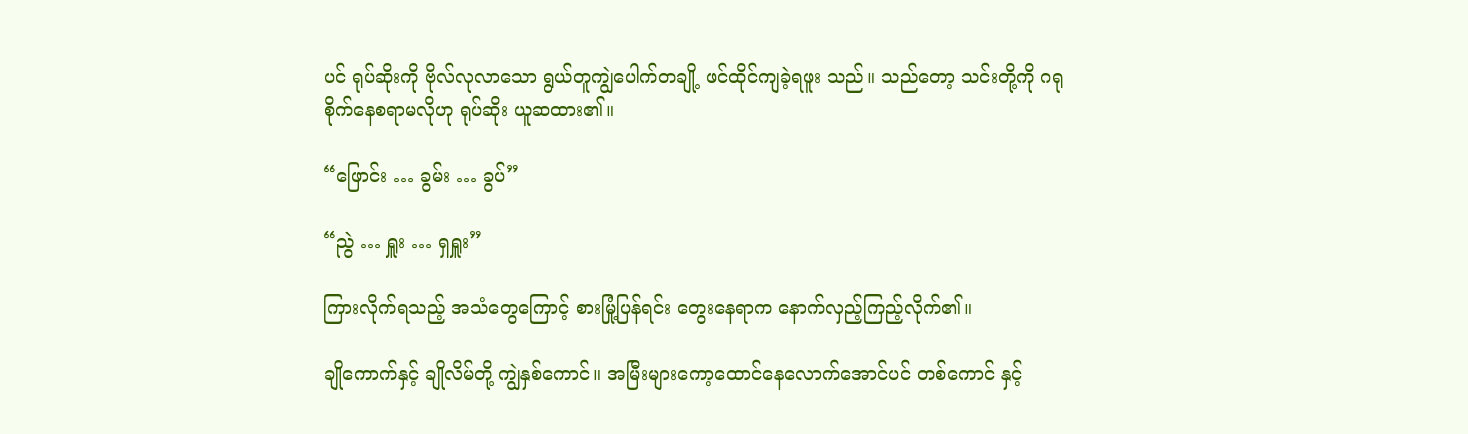ပင် ရုပ်ဆိုးကို ဗိုလ်လုလာသော ရွယ်တူကျွဲပေါက်တချို့ ဖင်ထိုင်ကျခဲ့ရဖူး သည်။ သည်တော့ သင်းတို့ကို ဂရုစိုက်နေစရာမလိုဟု ရုပ်ဆိုး ယူဆထား၏။

“ဖြောင်း … ခွမ်း … ခွပ်”

“ညွဲ … ရှူး … ရှရှူး”

ကြားလိုက်ရသည့် အသံတွေကြောင့် စားမြုံ့ပြန်ရင်း တွေးနေရာက နောက်လှည့်ကြည့်လိုက်၏။

ချိုကောက်နှင့် ချိုလိမ်တို့ ကျွဲနှစ်ကောင်။ အမြီးများကော့ထောင်နေလောက်အောင်ပင် တစ်ကောင် နှင့်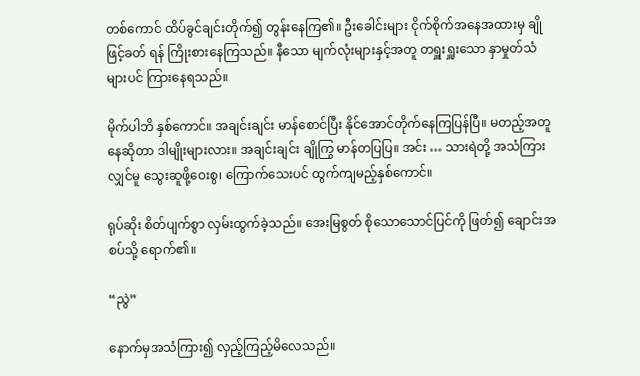တစ်ကောင် ထိပ်ခွင်ချင်းတိုက်၍ တွန်းနေကြ၏။ ဦးခေါင်းများ ငိုက်စိုက်အနေအထားမှ ချိုဖြင့်ခတ် ရန် ကြိုးစားနေကြသည်။ နီသော မျက်လုံးများနှင့်အတူ တရှူးရှူးသော နှာမှုတ်သံများပင် ကြားနေရသည်။

မိုက်ပါဘိ နှစ်ကောင်။ အချင်းချင်း မာန်စောင်ပြီး နိုင်အောင်တိုက်နေကြပြန်ပြီ။ မတည့်အတူနေဆိုတာ ဒါမျိုးများလား။ အချင်းချင်း ချိုကြွ မာန်တပြပြ။ အင်း … သားရဲတို့ အသံကြားလျှင်မူ သွေးဆူဖို့ဝေးစွ၊ ကြောက်သေးပင် ထွက်ကျမည့်နှစ်ကောင်။

ရုပ်ဆိုး စိတ်ပျက်စွာ လှမ်းထွက်ခဲ့သည်။ အေးမြစွတ် စိုသောသောင်ပြင်ကို ဖြတ်၍ ချောင်းအစပ်သို့ ရောက်၏။

“ညွဲ”

နောက်မှအသံကြား၍ လှည့်ကြည့်မိလေသည်။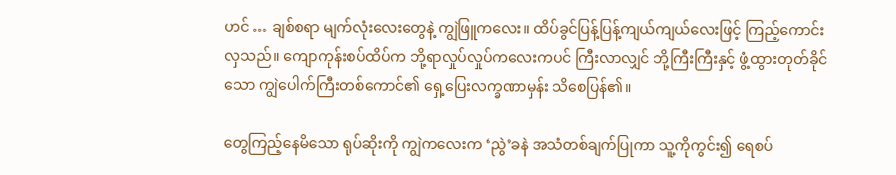ဟင် … ချစ်စရာ မျက်လုံးလေးတွေနဲ့ ကျွဲဖြူကလေး။ ထိပ်ခွင်ပြန့်ပြန့်ကျယ်ကျယ်လေးဖြင့် ကြည့်ကောင်းလှသည်။ ကျောကုန်းစပ်ထိပ်က ဘို့ရာလှုပ်လှုပ်ကလေးကပင် ကြီးလာလျှင် ဘို့ကြီးကြီးနှင့် ဖွံ့ထွားတုတ်ခိုင်သော ကျွဲပေါက်ကြီးတစ်ကောင်၏ ရှေ့ပြေးလက္ခဏာမှန်း သိစေပြန်၏။

တွေကြည့်နေမိသော ရုပ်ဆိုးကို ကျွဲကလေးက ‘ညွဲ’ခနဲ အသံတစ်ချက်ပြုကာ သူ့ကိုကွင်း၍ ရေစပ်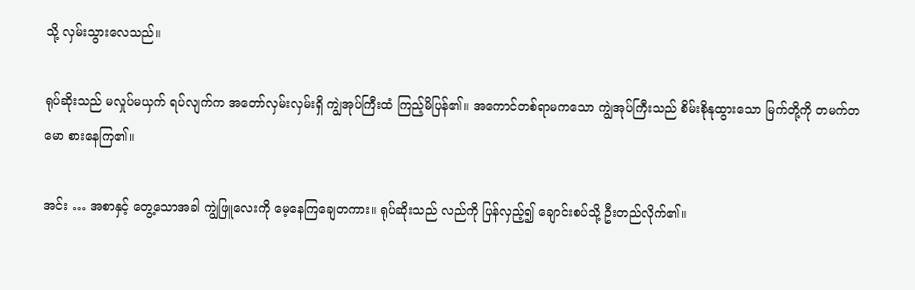သို့ လှမ်းသွားလေသည်။

ရုပ်ဆိုးသည် မလှုပ်မယှက် ရပ်လျက်က အတော်လှမ်းလှမ်းရှိ ကျွဲအုပ်ကြီးထံ ကြည့်မိပြန်၏။ အကောင်တစ်ရာမကသော ကျွဲအုပ်ကြီးသည် စိမ်းစိုနုထွားသော မြက်တို့ကို တမက်တမော စားနေကြ၏။

အင်း … အစာနှင့် တွေ့သောအခါ ကျွဲဖြူလေးကို မေ့နေကြချေတကား။ ရုပ်ဆိုးသည် လည်ကို ပြန်လှည့်၍ ချောင်းစပ်သို့ ဦးတည်လိုက်၏။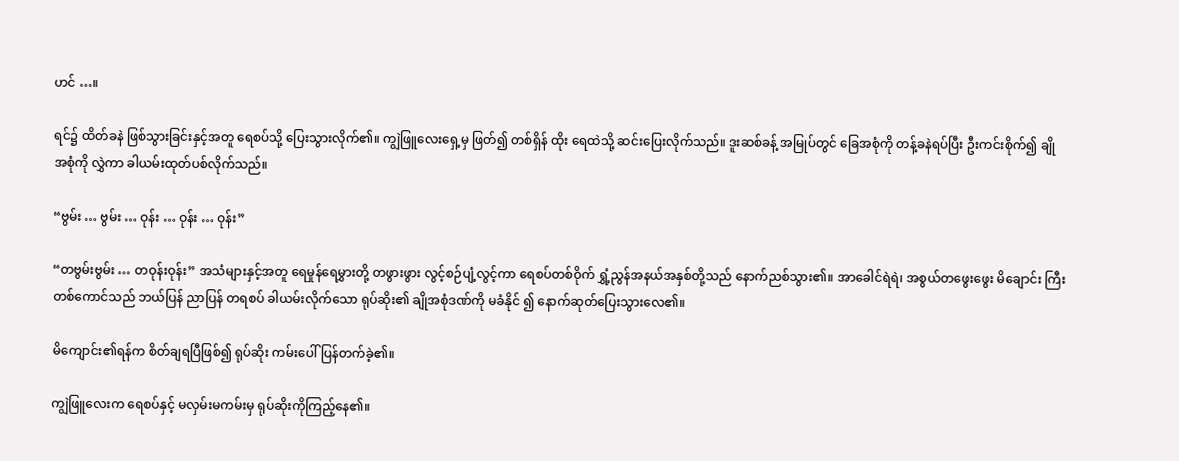ဟင် …။

ရင်၌ ထိတ်ခနဲ ဖြစ်သွားခြင်းနှင့်အတူ ရေစပ်သို့ ပြေးသွားလိုက်၏။ ကျွဲဖြူလေးရှေ့မှ ဖြတ်၍ တစ်ရှိန် ထိုး ရေထဲသို့ ဆင်းပြေးလိုက်သည်။ ဒူးဆစ်ခန့် အမြုပ်တွင် ခြေအစုံကို တန့်ခနဲရပ်ပြီး ဦးကင်းစိုက်၍ ချိုအစုံကို လွှဲကာ ခါယမ်းထုတ်ပစ်လိုက်သည်။

“ဗွမ်း … ဗွမ်း … ဝုန်း … ဝုန်း … ဝုန်း”

“တဗွမ်းဗွမ်း … တဝုန်းဝုန်း” အသံများနှင့်အတူ ရေမှုန်ရေမွှားတို့ တဖွားဖွား လွင့်စဉ်ပျံ့လွင့်ကာ ရေစပ်တစ်ဝိုက် ရွှံ့ညွန်အနယ်အနှစ်တို့သည် နောက်ညစ်သွား၏။ အာခေါင်ရဲရဲ၊ အစွယ်တဖွေးဖွေး မိချောင်း ကြီးတစ်ကောင်သည် ဘယ်ပြန် ညာပြန် တရစပ် ခါယမ်းလိုက်သော ရုပ်ဆိုး၏ ချိုအစုံဒဏ်ကို မခံနိုင် ၍ နောက်ဆုတ်ပြေးသွားလေ၏။

မိကျောင်း၏ရန်က စိတ်ချရပြီဖြစ်၍ ရုပ်ဆိုး ကမ်းပေါ်ပြန်တက်ခဲ့၏။

ကျွဲဖြူလေးက ရေစပ်နှင့် မလှမ်းမကမ်းမှ ရုပ်ဆိုးကိုကြည့်နေ၏။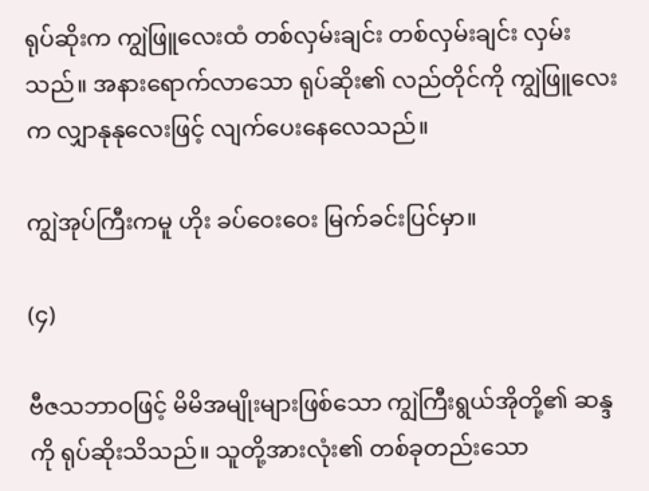ရုပ်ဆိုးက ကျွဲဖြူလေးထံ တစ်လှမ်းချင်း တစ်လှမ်းချင်း လှမ်းသည်။ အနားရောက်လာသော ရုပ်ဆိုး၏ လည်တိုင်ကို ကျွဲဖြူလေးက လျှာနုနုလေးဖြင့် လျက်ပေးနေလေသည်။

ကျွဲအုပ်ကြီးကမူ ဟိုး ခပ်ဝေးဝေး မြက်ခင်းပြင်မှာ။

(၄)

ဗီဇသဘာဝဖြင့် မိမိအမျိုးများဖြစ်သော ကျွဲကြီးရွယ်အိုတို့၏ ဆန္ဒကို ရုပ်ဆိုးသိသည်။ သူတို့အားလုံး၏ တစ်ခုတည်းသော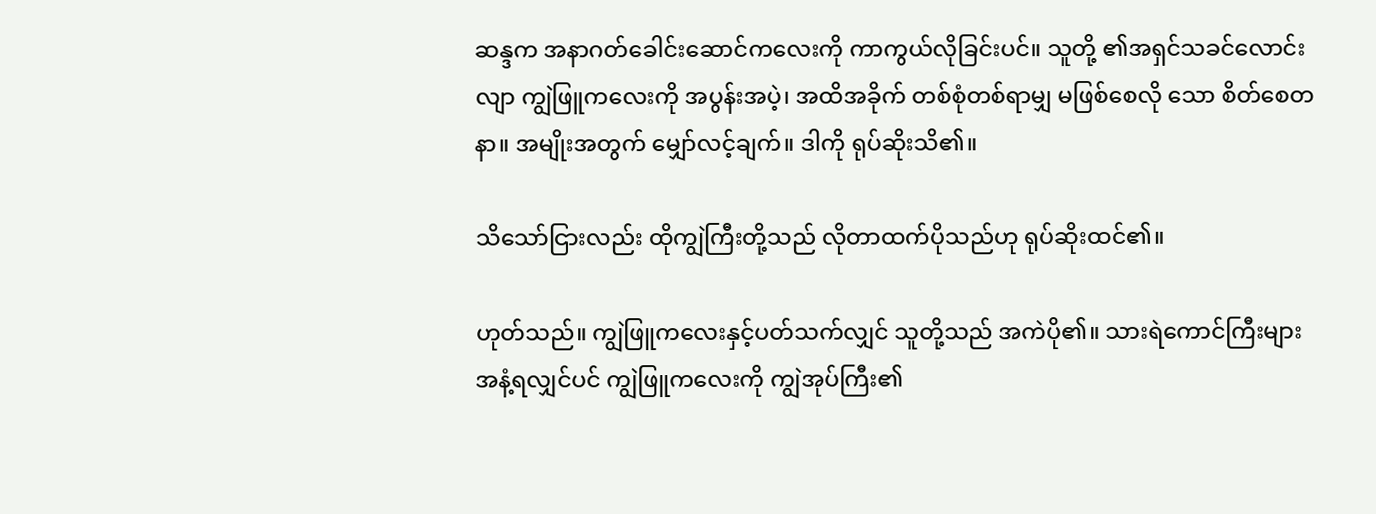ဆန္ဒက အနာဂတ်ခေါင်းဆောင်ကလေးကို ကာကွယ်လိုခြင်းပင်။ သူတို့ ၏အရှင်သခင်လောင်းလျာ ကျွဲဖြူကလေးကို အပွန်းအပဲ့၊ အထိအခိုက် တစ်စုံတစ်ရာမျှ မဖြစ်စေလို သော စိတ်စေတနာ။ အမျိုးအတွက် မျှော်လင့်ချက်။ ဒါကို ရုပ်ဆိုးသိ၏။

သိသော်ငြားလည်း ထိုကျွဲကြီးတို့သည် လိုတာထက်ပိုသည်ဟု ရုပ်ဆိုးထင်၏။

ဟုတ်သည်။ ကျွဲဖြူကလေးနှင့်ပတ်သက်လျှင် သူတို့သည် အကဲပို၏။ သားရဲကောင်ကြီးများ အနံ့ရလျှင်ပင် ကျွဲဖြူကလေးကို ကျွဲအုပ်ကြီး၏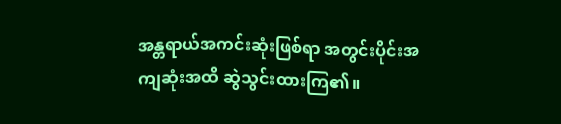အန္တရာယ်အကင်းဆုံးဖြစ်ရာ အတွင်းပိုင်းအကျဆုံးအထိ ဆွဲသွင်းထားကြ၏။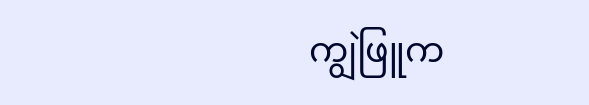ကျွဲဖြူက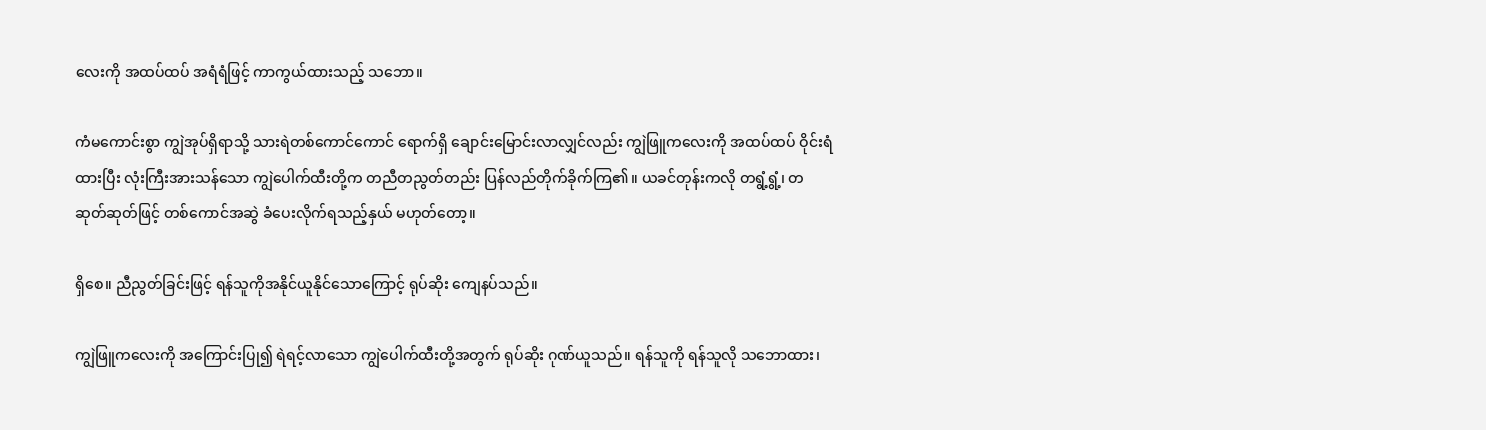လေးကို အထပ်ထပ် အရံရံဖြင့် ကာကွယ်ထားသည့် သဘော။

ကံမကောင်းစွာ ကျွဲအုပ်ရှိရာသို့ သားရဲတစ်ကောင်ကောင် ရောက်ရှိ ချောင်းမြောင်းလာလျှင်လည်း ကျွဲဖြူကလေးကို အထပ်ထပ် ဝိုင်းရံထားပြီး လုံးကြီးအားသန်သော ကျွဲပေါက်ထီးတို့က တညီတညွတ်တည်း ပြန်လည်တိုက်ခိုက်ကြ၏။ ယခင်တုန်းကလို တရွံ့ရွံ့၊ တဆုတ်ဆုတ်ဖြင့် တစ်ကောင်အဆွဲ ခံပေးလိုက်ရသည့်နှယ် မဟုတ်တော့။

ရှိစေ။ ညီညွတ်ခြင်းဖြင့် ရန်သူကိုအနိုင်ယူနိုင်သောကြောင့် ရုပ်ဆိုး ကျေနပ်သည်။

ကျွဲဖြူကလေးကို အကြောင်းပြု၍ ရဲရင့်လာသော ကျွဲပေါက်ထီးတို့အတွက် ရုပ်ဆိုး ဂုဏ်ယူသည်။ ရန်သူကို ရန်သူလို သဘောထား၊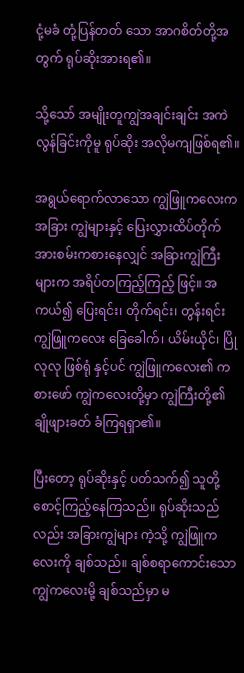ငုံ့မခံ တုံ့ပြန်တတ် သော အာဂစိတ်တို့အတွက် ရုပ်ဆိုးအားရ၏။

သို့သော် အမျိုးတူကျွဲအချင်းချင်း အကဲလွန်ခြင်းကိုမူ ရုပ်ဆိုး အလိုမကျဖြစ်ရ၏။

အရွယ်ရောက်လာသော ကျွဲဖြူကလေးက အခြား ကျွဲများနှင့် ပြေးလွှားထိပ်တိုက် အားစမ်းကစားနေလျှင် အခြားကျွဲကြီးများက အရိပ်တကြည့်ကြည့် ဖြင့်။ အကယ်၍ ပြေးရင်း၊ တိုက်ရင်း၊ တွန်းရင်း ကျွဲဖြူကလေး ခြေခေါက်၊ ယိမ်းယိုင်၊ ပြိုလုလု ဖြစ်ရုံ နှင့်ပင် ကျွဲဖြူကလေး၏ ကစားဖော် ကျွဲကလေးတို့မှာ ကျွဲကြီးတို့၏ ချိုဖျားခတ် ခံကြရရှာ၏။

ပြီးတော့ ရုပ်ဆိုးနှင့် ပတ်သက်၍ သူတို့ စောင့်ကြည့်နေကြသည်။ ရုပ်ဆိုးသည်လည်း အခြားကျွဲများ ကဲ့သို့ ကျွဲဖြူကလေးကို ချစ်သည်။ ချစ်စရာကောင်းသောကျွဲကလေးမို့ ချစ်သည်မှာ မ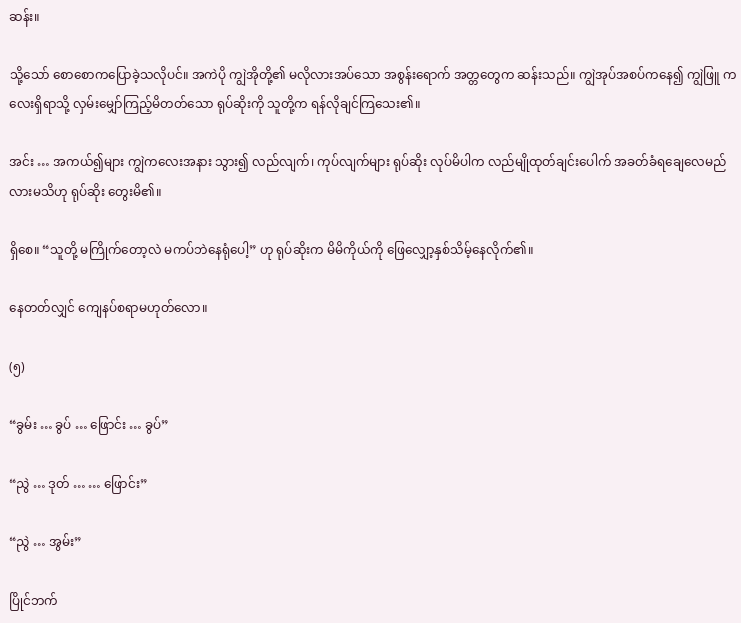ဆန်း။

သို့သော် စောစောကပြောခဲ့သလိုပင်။ အကဲပို ကျွဲအိုတို့၏ မလိုလားအပ်သော အစွန်းရောက် အတ္တတွေက ဆန်းသည်။ ကျွဲအုပ်အစပ်ကနေ၍ ကျွဲဖြူ ကလေးရှိရာသို့ လှမ်းမျှော်ကြည့်မိတတ်သော ရုပ်ဆိုးကို သူတို့က ရန်လိုချင်ကြသေး၏။

အင်း … အကယ်၍များ ကျွဲကလေးအနား သွား၍ လည်လျက်၊ ကုပ်လျက်များ ရုပ်ဆိုး လုပ်မိပါက လည်မျိုထုတ်ချင်းပေါက် အခတ်ခံရချေလေမည်လားမသိဟု ရုပ်ဆိုး တွေးမိ၏။

ရှိစေ။ “သူတို့ မကြိုက်တော့လဲ မကပ်ဘဲနေရုံပေါ့” ဟု ရုပ်ဆိုးက မိမိကိုယ်ကို ဖြေလျှော့နှစ်သိမ့်နေလိုက်၏။

နေတတ်လျှင် ကျေနပ်စရာမဟုတ်လော။

(၅)

“ခွမ်း … ခွပ် … ဖြောင်း … ခွပ်”

“ညွဲ … ဒုတ် … … ဖြောင်း”

“ညွဲ … အွမ်း”

ပြိုင်ဘက်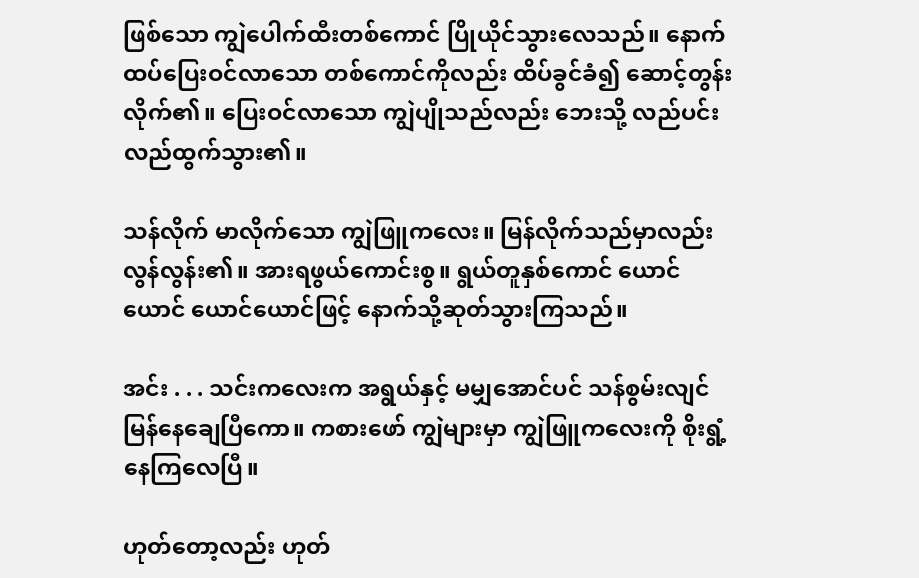ဖြစ်သော ကျွဲပေါက်ထီးတစ်ကောင် ပြိုယိုင်သွားလေသည်။ နောက်ထပ်ပြေးဝင်လာသော တစ်ကောင်ကိုလည်း ထိပ်ခွင်ခံ၍ ဆောင့်တွန်းလိုက်၏။ ပြေးဝင်လာသော ကျွဲပျိုသည်လည်း ဘေးသို့ လည်ပင်း လည်ထွက်သွား၏။

သန်လိုက် မာလိုက်သော ကျွဲဖြူကလေး။ မြန်လိုက်သည်မှာလည်း လွန်လွန်း၏။ အားရဖွယ်ကောင်းစွ။ ရွယ်တူနှစ်ကောင် ယောင်ယောင် ယောင်ယောင်ဖြင့် နောက်သို့ဆုတ်သွားကြသည်။

အင်း . . . သင်းကလေးက အရွယ်နှင့် မမျှအောင်ပင် သန်စွမ်းလျင်မြန်နေချေပြီကော။ ကစားဖော် ကျွဲများမှာ ကျွဲဖြူကလေးကို စိုးရွံ့နေကြလေပြီ။

ဟုတ်တော့လည်း ဟုတ်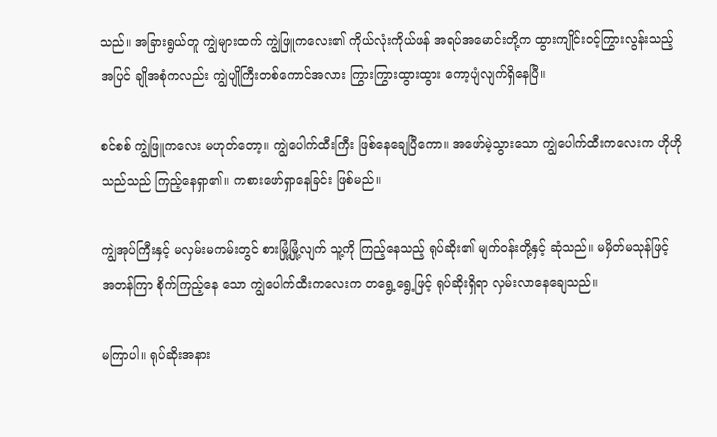သည်။ အခြားရွယ်တူ ကျွဲများထက် ကျွဲဖြူကလေး၏ ကိုယ်လုံးကိုယ်ဖန် အရပ်အမောင်းတို့က ထွားကျိုင်းဝင့်ကြွားလွန်းသည့်အပြင် ချိုအစုံကလည်း ကျွဲပျိုကြီးတစ်ကောင်အလား ကြွားကြွားထွားထွား ကော့ပျံလျက်ရှိနေပြီ။

စင်စစ် ကျွဲဖြူကလေး မဟုတ်တော့။ ကျွဲပေါက်ထီးကြီး ဖြစ်နေချေပြီကော။ အဖော်မဲ့သွားသော ကျွဲပေါက်ထီးကလေးက ဟိုဟိုသည်သည် ကြည့်နေရှာ၏။ ကစားဖော်ရှာနေခြင်း ဖြစ်မည်။

ကျွဲအုပ်ကြီးနှင့် မလှမ်းမကမ်းတွင် စားမြုံ့မြုံ့လျက် သူ့ကို ကြည့်နေသည့် ရုပ်ဆိုး၏ မျက်ဝန်းတို့နှင့် ဆုံသည်။ မမှိတ်မသုန်ဖြင့် အတန်ကြာ စိုက်ကြည့်နေ သော ကျွဲပေါက်ထီးကလေးက တရွေ့ရွေ့ဖြင့် ရုပ်ဆိုးရှိရာ လှမ်းလာနေချေသည်။

မကြာပါ။ ရုပ်ဆိုးအနား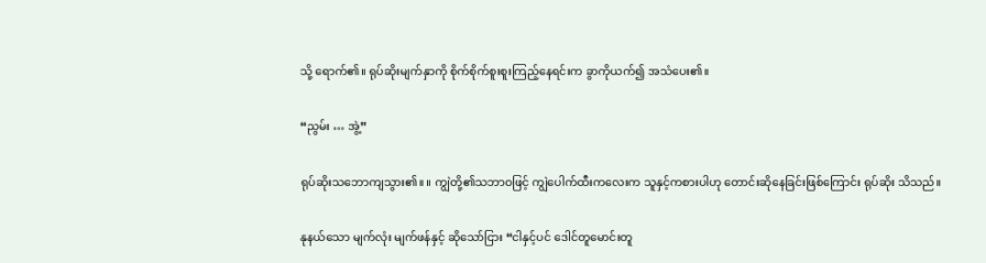သို့ ရောက်၏။ ရုပ်ဆိုးမျက်နှာကို စိုက်စိုက်စူးစူးကြည့်နေရင်းက ခွာကိုယက်၍ အသံပေး၏။

“ညွမ်း … အွဲ့”

ရုပ်ဆိုးသဘောကျသွား၏။ ။ ကျွဲတို့၏သဘာဝဖြင့် ကျွဲပေါက်ထီးကလေးက သူနှင့်ကစားပါဟု တောင်းဆိုနေခြင်းဖြစ်ကြောင်း ရုပ်ဆိုး သိသည်။

နုနယ်သော မျက်လုံး မျက်ဖန်နှင့် ဆိုသော်ငြား “ငါနှင့်ပင် ဒေါင်တူမောင်းတူ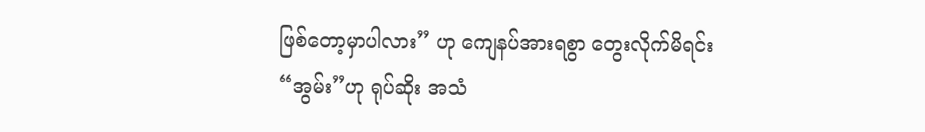ဖြစ်တော့မှာပါလား” ဟု ကျေနပ်အားရစွာ တွေးလိုက်မိရင်း “အွမ်း”ဟု ရုပ်ဆိုး အသံ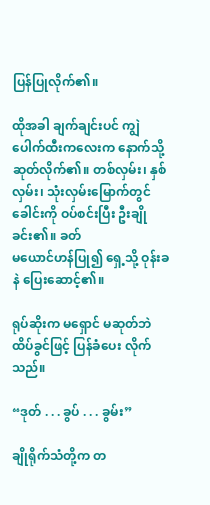ပြန်ပြုလိုက်၏။

ထိုအခါ ချက်ချင်းပင် ကျွဲပေါက်ထီးကလေးက နောက်သို့ ဆုတ်လိုက်၏။ တစ်လှမ်း၊ နှစ်လှမ်း၊ သုံးလှမ်းမြောက်တွင် ခေါင်းကို ဝပ်စင်းပြီး ဦးချိုခင်း၏။ ခတ်
မယောင်ဟန်ပြု၍ ရှေ့သို့ ဝုန်းခနဲ ပြေးဆောင့်၏။

ရုပ်ဆိုးက မရှောင် မဆုတ်ဘဲ ထိပ်ခွင်ဖြင့် ပြန်ခံပေး လိုက်သည်။

“ဒုတ် . . . ခွပ် . . . ခွမ်း”

ချိုရိုက်သံတို့က တ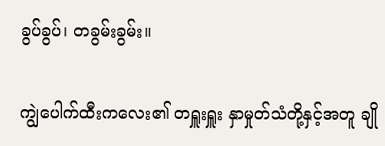ခွပ်ခွပ်၊ တခွမ်းခွမ်း။

ကျွဲပေါက်ထီးကလေး၏ တရှူးရှူး နှာမှုတ်သံတို့နှင့်အတူ ချို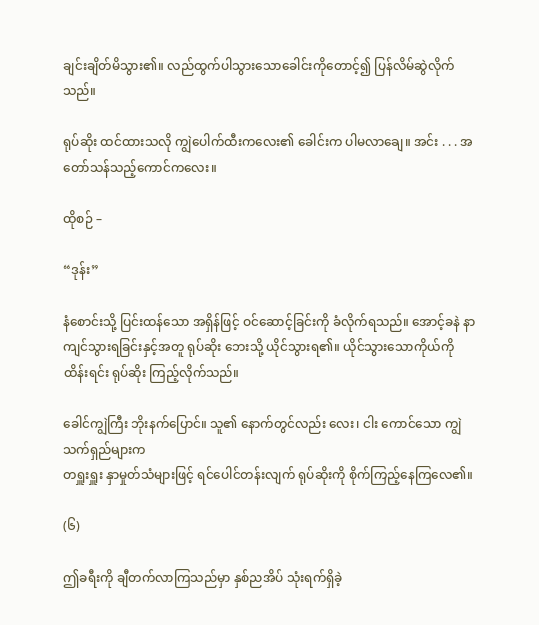ချင်းချိတ်မိသွား၏။ လည်ထွက်ပါသွားသောခေါင်းကိုတောင့်၍ ပြန်လိမ်ဆွဲလိုက်သည်။

ရုပ်ဆိုး ထင်ထားသလို ကျွဲပေါက်ထီးကလေး၏ ခေါင်းက ပါမလာချေ။ အင်း . . . အတော်သန်သည့်ကောင်ကလေး။

ထိုစဉ် –

“ဒုန်း”

နံစောင်းသို့ ပြင်းထန်သော အရှိန်ဖြင့် ဝင်ဆောင့်ခြင်းကို ခံလိုက်ရသည်။ အောင့်ခနဲ နာကျင်သွားရခြင်းနှင့်အတူ ရုပ်ဆိုး ဘေးသို့ ယိုင်သွားရ၏။ ယိုင်သွားသောကိုယ်ကို ထိန်းရင်း ရုပ်ဆိုး ကြည့်လိုက်သည်။

ခေါင်ကျွဲကြီး ဘိုးနက်ပြောင်။ သူ၏ နောက်တွင်လည်း လေး၊ ငါး ကောင်သော ကျွဲသက်ရှည်များက
တရှူးရှူး နှာမှုတ်သံများဖြင့် ရင်ပေါင်တန်းလျက် ရုပ်ဆိုးကို စိုက်ကြည့်နေကြလေ၏။

(၆)

ဤခရီးကို ချီတက်လာကြသည်မှာ နှစ်ညအိပ် သုံးရက်ရှိခဲ့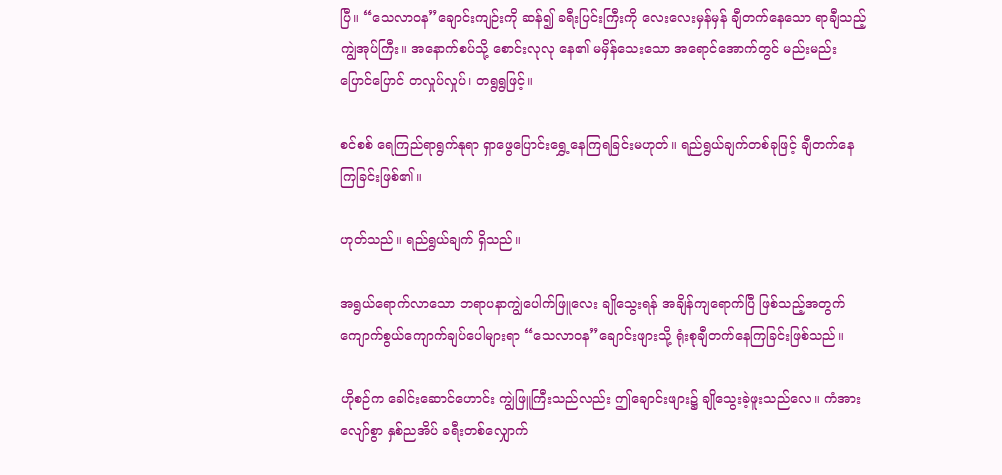ပြီ။ “သေလာဝန”ချောင်းကျဉ်းကို ဆန်၍ ခရီးပြင်းကြီးကို လေးလေးမှန်မှန် ချီတက်နေသော ရာချီသည့်ကျွဲအုပ်ကြီး။ အနောက်စပ်သို့ စောင်းလုလု နေ၏ မမှိန်သေးသော အရောင်အောက်တွင် မည်းမည်းပြောင်ပြောင် တလှုပ်လှုပ်၊ တရွရွဖြင့်။

စင်စစ် ရေကြည်ရာရွက်နုရာ ရှာဖွေပြောင်းရွှေ့နေကြရခြင်းမဟုတ်။ ရည်ရွယ်ချက်တစ်ခုဖြင့် ချီတက်နေ
ကြခြင်းဖြစ်၏။

ဟုတ်သည်။ ရည်ရွယ်ချက် ရှိသည်။

အရွယ်ရောက်လာသော ဘရာပနာကျွဲပေါက်ဖြူလေး ချိုသွေးရန် အချိန်ကျရောက်ပြီ ဖြစ်သည့်အတွက် ကျောက်စွယ်ကျောက်ချပ်ပေါများရာ “သေလာဝန”ချောင်းဖျားသို့ ရုံးစုချီတက်နေကြခြင်းဖြစ်သည်။

ဟိုစဉ်က ခေါင်းဆောင်ဟောင်း ကျွဲဖြူကြီးသည်လည်း ဤချောင်းဖျား၌ ချိုသွေးခဲ့ဖူးသည်လေ။ ကံအားလျော်စွာ နှစ်ညအိပ် ခရီးတစ်လျှောက်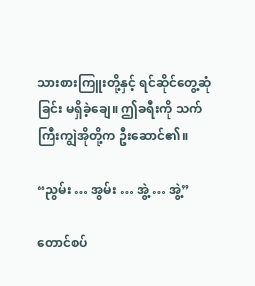သားစားကြူးတို့နှင့် ရင်ဆိုင်တွေ့ဆုံခြင်း မရှိခဲ့ချေ။ ဤခရီးကို သက်ကြီးကျွဲအိုတို့က ဦးဆောင်၏။

“ညွမ်း … အွမ်း … အွဲ့ … အွဲ့”

တောင်စပ်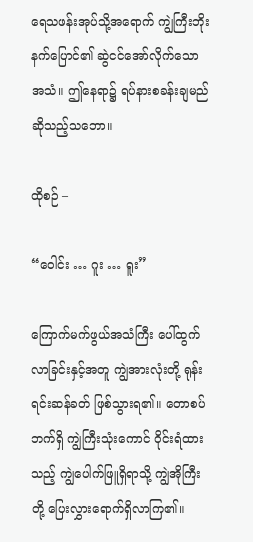ရေသဖန်းအုပ်သို့အရောက် ကျွဲကြီးဘိုးနက်ပြောင်၏ ဆွဲငင်အော်လိုက်သော အသံ။ ဤနေရာ၌ ရပ်နားစခန်းချမည် ဆိုသည့်သဘော။

ထိုစဉ် –

“ဝေါင်း … ဂူး … ရူး”

ကြောက်မက်ဖွယ်အသံကြီး ပေါ်ထွက်လာခြင်းနှင့်အတူ ကျွဲအားလုံးတို့ ရုန်းရင်းဆန်ခတ် ဖြစ်သွားရ၏။ တောစပ်ဘက်ရှိ ကျွဲကြီးသုံးကောင် ဝိုင်းရံထားသည့် ကျွဲပေါက်ဖြူရှိရာသို့ ကျွဲအိုကြီးတို့ ပြေးလွှားရောက်ရှိလာကြ၏။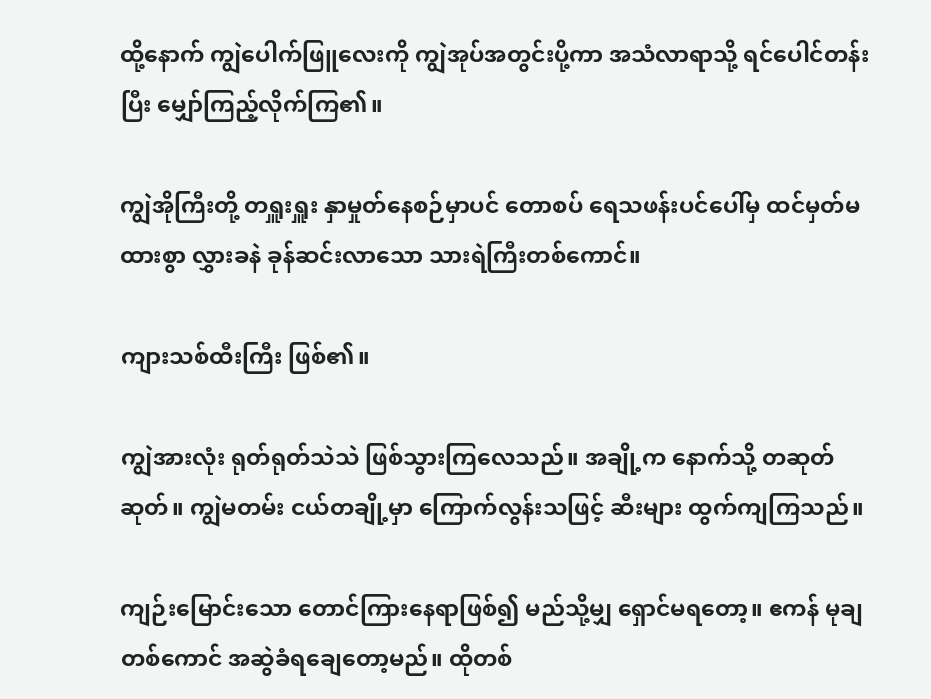ထို့နောက် ကျွဲပေါက်ဖြူလေးကို ကျွဲအုပ်အတွင်းပို့ကာ အသံလာရာသို့ ရင်ပေါင်တန်းပြီး မျှော်ကြည့်လိုက်ကြ၏။

ကျွဲအိုကြီးတို့ တရှူးရှူး နှာမှုတ်နေစဉ်မှာပင် တောစပ် ရေသဖန်းပင်ပေါ်မှ ထင်မှတ်မထားစွာ လွှားခနဲ ခုန်ဆင်းလာသော သားရဲကြီးတစ်ကောင်။

ကျားသစ်ထီးကြီး ဖြစ်၏။

ကျွဲအားလုံး ရုတ်ရုတ်သဲသဲ ဖြစ်သွားကြလေသည်။ အချို့က နောက်သို့ တဆုတ်ဆုတ်။ ကျွဲမတမ်း ငယ်တချို့မှာ ကြောက်လွန်းသဖြင့် ဆီးများ ထွက်ကျကြသည်။

ကျဉ်းမြောင်းသော တောင်ကြားနေရာဖြစ်၍ မည်သို့မျှ ရှောင်မရတော့။ ဧကန် မုချ တစ်ကောင် အဆွဲခံရချေတော့မည်။ ထိုတစ်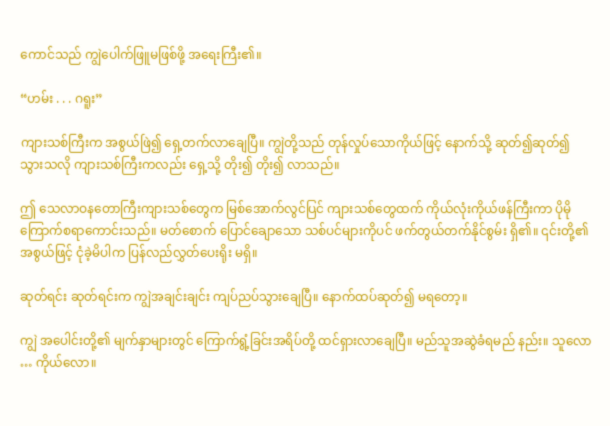ကောင်သည် ကျွဲပေါက်ဖြူမဖြစ်ဖို့ အရေးကြီး၏။

“ဟမ်း . . . ဂရူး”

ကျားသစ်ကြီးက အစွယ်ဖြဲ၍ ရှေ့တက်လာချေပြီ။ ကျွဲတို့သည် တုန်လှုပ်သောကိုယ်ဖြင့် နောက်သို့ ဆုတ်၍ဆုတ်၍ သွားသလို ကျားသစ်ကြီးကလည်း ရှေ့သို့ တိုး၍ တိုး၍ လာသည်။

ဤ သေလာဝနတောကြီးကျားသစ်တွေက မြစ်အောက်လွင်ပြင် ကျားသစ်တွေထက် ကိုယ်လုံးကိုယ်ဖန်ကြီးကာ ပိုမိုကြောက်စရာကောင်းသည်။ မတ်စောက် ပြောင်ချောသော သစ်ပင်များကိုပင် ဖက်တွယ်တက်နိုင်စွမ်း ရှိ၏။ ၎င်းတို့၏အစွယ်ဖြင့် ငုံခဲ့မိပါက ပြန်လည်လွှတ်ပေးရိုး မရှိ။

ဆုတ်ရင်း ဆုတ်ရင်းက ကျွဲအချင်းချင်း ကျပ်ညပ်သွားချေပြီ။ နောက်ထပ်ဆုတ်၍ မရတော့။

ကျွဲ အပေါင်းတို့၏ မျက်နှာများတွင် ကြောက်ရွံ့ခြင်းအရိပ်တို့ ထင်ရှားလာချေပြီ။ မည်သူအဆွဲခံရမည် နည်း။ သူလော … ကိုယ်လော။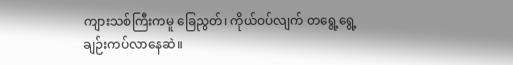ကျားသစ်ကြီးကမူ ခြေညွတ်၊ ကိုယ်ဝပ်လျက် တရွေ့ရွေ့ ချဉ်းကပ်လာနေဆဲ။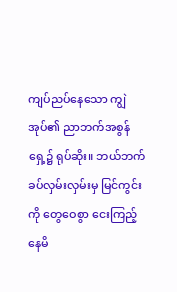ကျပ်ညပ်နေသော ကျွဲအုပ်၏ ညာဘက်အစွန်ရှေ့၌ ရုပ်ဆိုး။ ဘယ်ဘက်ခပ်လှမ်းလှမ်းမှ မြင်ကွင်းကို တွေဝေစွာ ငေးကြည့်နေမိ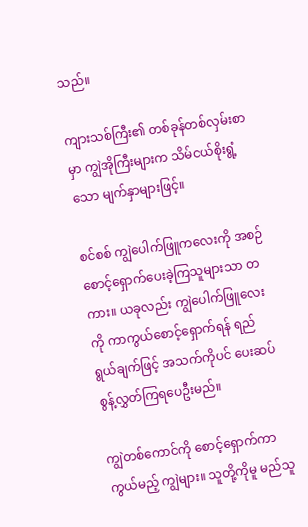သည်။

ကျားသစ်ကြီး၏ တစ်ခုန်တစ်လှမ်းစာမှာ ကျွဲအိုကြီးများက သိမ်ငယ်စိုးရွံ့သော မျက်နှာများဖြင့်။

စင်စစ် ကျွဲပေါက်ဖြူကလေးကို အစဉ် စောင့်ရှောက်ပေးခဲ့ကြသူများသာ တကား။ ယခုလည်း ကျွဲပေါက်ဖြူလေးကို ကာကွယ်စောင့်ရှောက်ရန် ရည်ရွယ်ချက်ဖြင့် အသက်ကိုပင် ပေးဆပ်စွန့်လွှတ်ကြရပေဦးမည်။

ကျွဲတစ်ကောင်ကို စောင့်ရှောက်ကာကွယ်မည့် ကျွဲများ။ သူတို့ကိုမူ မည်သူ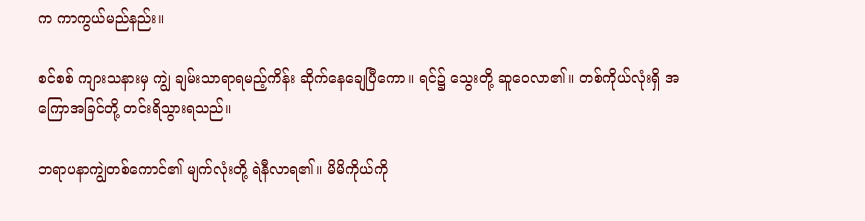က ကာကွယ်မည်နည်း။

စင်စစ် ကျားသနားမှ ကျွဲ ချမ်းသာရာရမည့်ကိန်း ဆိုက်နေချေပြီကော။ ရင်၌ သွေးတို့ ဆူဝေလာ၏။ တစ်ကိုယ်လုံးရှိ အကြောအခြင်တို့ တင်းရိသွားရသည်။

ဘရာပနာကျွဲတစ်ကောင်၏ မျက်လုံးတို့ ရဲနီလာရ၏။ မိမိကိုယ်ကို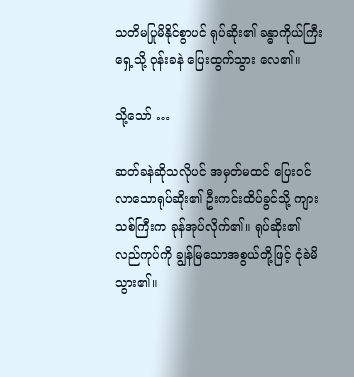သတိမပြုမိနိုင်စွာပင် ရုပ်ဆိုး၏ ခန္ဓာကိုယ်ကြီး ရှေ့သို့ ဝုန်းခနဲ ပြေးထွက်သွား လေ၏။

သို့သော် …

ဆတ်ခနဲဆိုသလိုပင် အမှတ်မထင် ပြေးဝင်လာသောရုပ်ဆိုး၏ ဦးကင်းထိပ်ခွင်သို့ ကျားသစ်ကြီးက ခုန်အုပ်လိုက်၏။ ရုပ်ဆိုး၏ လည်ကုပ်ကို ချွန်မြသောအစွယ်တို့ဖြင့် ငုံခဲမိသွား၏။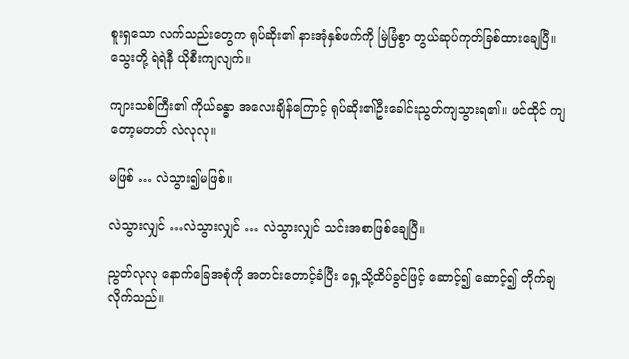စူးရှသော လက်သည်းတွေက ရုပ်ဆိုး၏ နားအုံနှစ်ဖက်ကို မြဲမြံစွာ တွယ်ဆုပ်ကုတ်ခြစ်ထားချေပြီ။ သွေးတို့ ရဲရဲနီ ယိုစီးကျလျက်။

ကျားသစ်ကြီး၏ ကိုယ်ခန္ဓာ အလေးချိန်ကြောင့် ရုပ်ဆိုး၏ဦးခေါင်းညွတ်ကျသွားရ၏။ ဖင်ထိုင် ကျတော့မတတ် လဲလုလု။

မဖြစ် … လဲသွား၍မဖြစ်။

လဲသွားလျှင် …လဲသွားလျှင် … လဲသွားလျှင် သင်းအစာဖြစ်ချေပြီ။

ညွတ်လုလု နောက်ခြေအစုံကို အတင်းတောင့်ခံပြီး ရှေ့သို့ထိပ်ခွင်ဖြင့် ဆောင့်၍ ဆောင့်၍ တိုက်ချလိုက်သည်။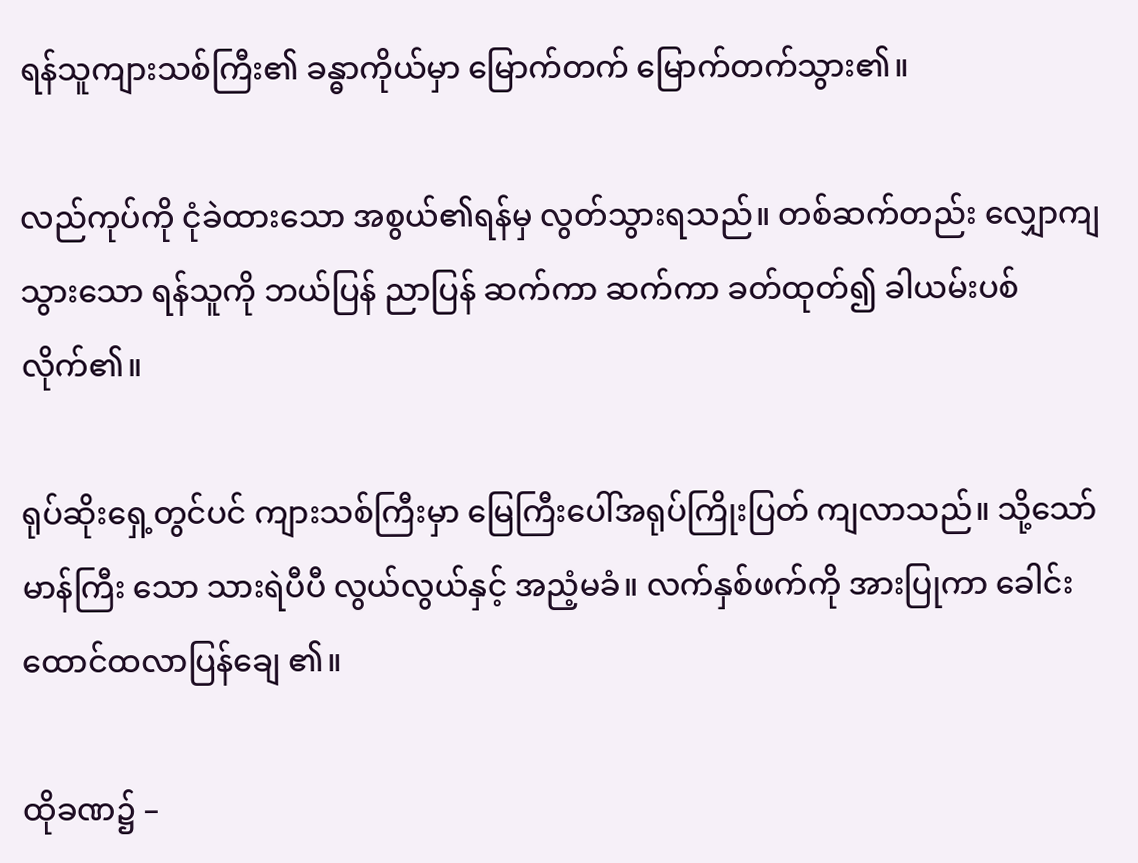ရန်သူကျားသစ်ကြီး၏ ခန္ဓာကိုယ်မှာ မြောက်တက် မြောက်တက်သွား၏။

လည်ကုပ်ကို ငုံခဲထားသော အစွယ်၏ရန်မှ လွတ်သွားရသည်။ တစ်ဆက်တည်း လျှောကျသွားသော ရန်သူကို ဘယ်ပြန် ညာပြန် ဆက်ကာ ဆက်ကာ ခတ်ထုတ်၍ ခါယမ်းပစ်လိုက်၏။

ရုပ်ဆိုးရှေ့တွင်ပင် ကျားသစ်ကြီးမှာ မြေကြီးပေါ်အရုပ်ကြိုးပြတ် ကျလာသည်။ သို့သော် မာန်ကြီး သော သားရဲပီပီ လွယ်လွယ်နှင့် အညံ့မခံ။ လက်နှစ်ဖက်ကို အားပြုကာ ခေါင်းထောင်ထလာပြန်ချေ ၏။

ထိုခဏ၌ –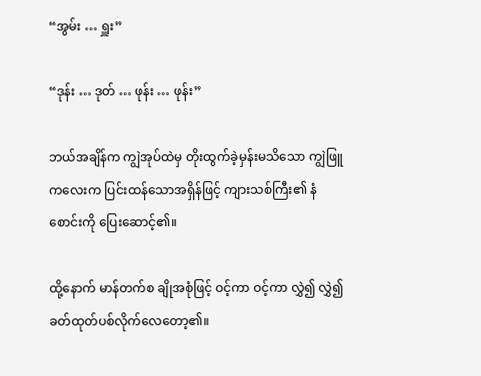“အွမ်း … ရှူး”

“ဒုန်း … ဒုတ် … ဖုန်း … ဖုန်း”

ဘယ်အချိန်က ကျွဲအုပ်ထဲမှ တိုးထွက်ခဲ့မှန်းမသိသော ကျွဲဖြူကလေးက ပြင်းထန်သောအရှိန်ဖြင့် ကျားသစ်ကြီး၏ နံစောင်းကို ပြေးဆောင့်၏။

ထို့နောက် မာန်တက်စ ချိုအစုံဖြင့် ဝင့်ကာ ဝင့်ကာ လွှဲ၍ လွှဲ၍ ခတ်ထုတ်ပစ်လိုက်လေတော့၏။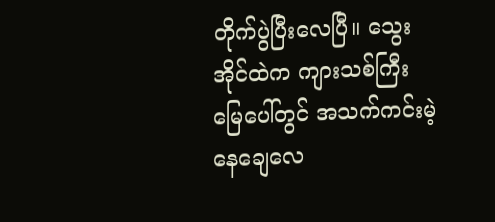တိုက်ပွဲပြီးလေပြီ။ သွေးအိုင်ထဲက ကျားသစ်ကြီး မြေပေါ်တွင် အသက်ကင်းမဲ့နေချေလေ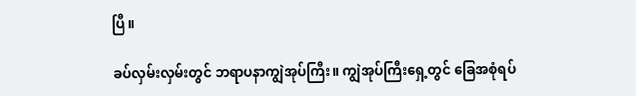ပြီ။

ခပ်လှမ်းလှမ်းတွင် ဘရာပနာကျွဲအုပ်ကြီး။ ကျွဲအုပ်ကြီးရှေ့တွင် ခြေအစုံရပ်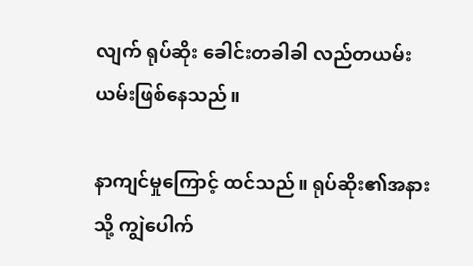လျက် ရုပ်ဆိုး ခေါင်းတခါခါ လည်တယမ်းယမ်းဖြစ်နေသည်။

နာကျင်မှုကြောင့် ထင်သည်။ ရုပ်ဆိုး၏အနားသို့ ကျွဲပေါက်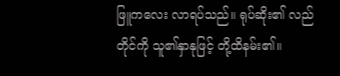ဖြူကလေး လာရပ်သည်။ ရုပ်ဆိုး၏ လည်တိုင်ကို သူ၏နှာနုဖြင့် တို့ထိနမ်း၏။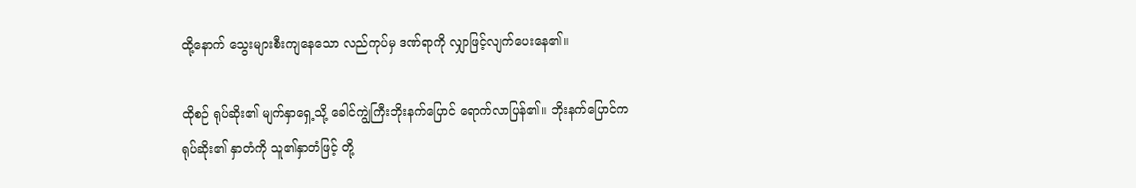ထို့နောက် သွေးများစီးကျနေသော လည်ကုပ်မှ ဒဏ်ရာကို လျှာဖြင့်လျက်ပေးနေ၏။

ထိုစဉ် ရုပ်ဆိုး၏ မျက်နှာရှေ့သို့ ခေါင်ကျွဲကြီးဘိုးနက်ပြောင် ရောက်လာပြန်၏။ ဘိုးနက်ပြောင်က ရုပ်ဆိုး၏ နှာတံကို သူ၏နှာတံဖြင့် တို့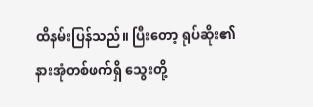ထိနမ်းပြန်သည်။ ပြီးတော့ ရုပ်ဆိုး၏ နားအုံတစ်ဖက်ရှိ သွေးတို့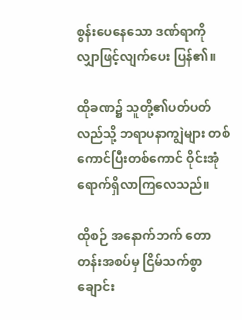စွန်းပေနေသော ဒဏ်ရာကို လျှာဖြင့်လျက်ပေး ပြန်၏။

ထိုခဏ၌ သူတို့၏ပတ်ပတ်လည်သို့ ဘရာပနာကျွဲများ တစ်ကောင်ပြီးတစ်ကောင် ဝိုင်းအုံရောက်ရှိလာကြလေသည်။

ထိုစဉ် အနောက်ဘက် တောတန်းအစပ်မှ ငြိမ်သက်စွာ ချောင်း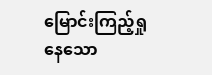မြောင်းကြည့်ရှုနေသော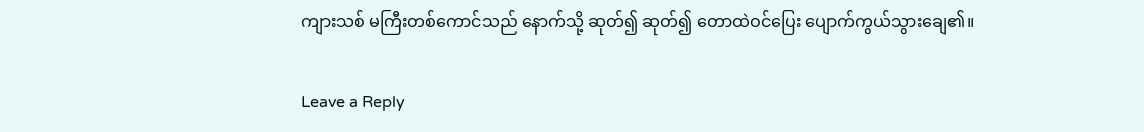ကျားသစ် မကြီးတစ်ကောင်သည် နောက်သို့ ဆုတ်၍ ဆုတ်၍ တောထဲဝင်ပြေး ပျောက်ကွယ်သွားချေ၏။

Leave a Reply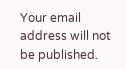Your email address will not be published.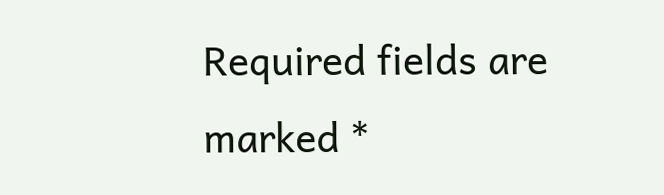Required fields are marked *